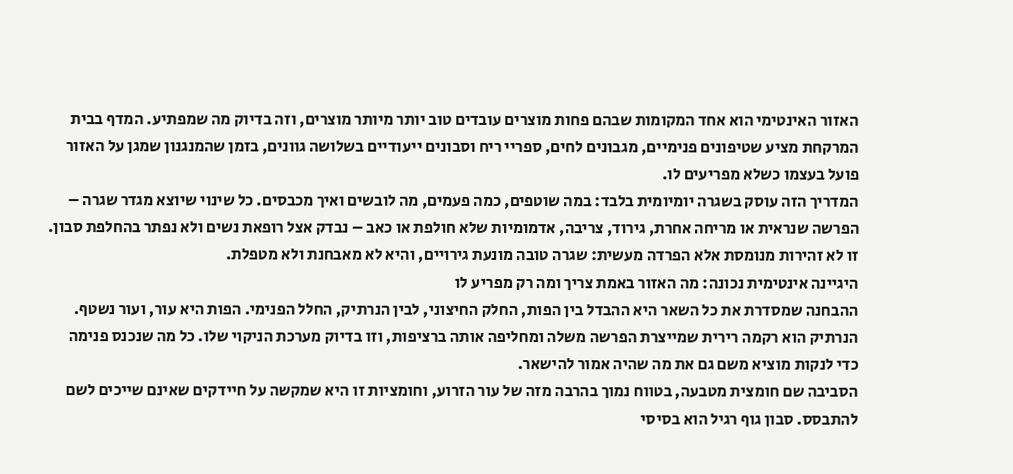האזור האינטימי הוא אחד המקומות שבהם פחות מוצרים עובדים טוב יותר מיותר מוצרים, וזה בדיוק מה שמפתיע. המדף בבית המרקחת מציע שטיפונים פנימיים, מגבונים לחים, ספריי ריח וסבונים ייעודיים בשלושה גוונים, בזמן שהמנגנון שמגן על האזור פועל בעצמו כשלא מפריעים לו.
המדריך הזה עוסק בשגרה יומיומית בלבד: במה שוטפים, כמה פעמים, מה לובשים ואיך מכבסים. כל שינוי שיוצא מגדר שגרה – הפרשה שנראית או מריחה אחרת, גירוד, צריבה, אדמומיות שלא חולפת או כאב – נבדק אצל רופאת נשים ולא נפתר בהחלפת סבון. זו לא זהירות מנומסת אלא הפרדה מעשית: שגרה טובה מונעת גירויים, והיא לא מאבחנת ולא מטפלת.
היגיינה אינטימית נכונה: מה האזור באמת צריך ומה רק מפריע לו
ההבחנה שמסדרת את כל השאר היא ההבדל בין הפות, החלק החיצוני, לבין הנרתיק, החלל הפנימי. הפות היא עור, ועור נשטף. הנרתיק הוא רקמה רירית שמייצרת הפרשה משלה ומחליפה אותה ברציפות, וזו בדיוק מערכת הניקוי שלו. כל מה שנכנס פנימה כדי לנקות מוציא משם גם את מה שהיה אמור להישאר.
הסביבה שם חומצית מטבעה, בטווח נמוך בהרבה מזה של עור הזרוע, וחומציות זו היא שמקשה על חיידקים שאינם שייכים לשם להתבסס. סבון גוף רגיל הוא בסיסי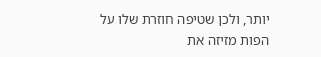יותר, ולכן שטיפה חוזרת שלו על הפות מזיזה את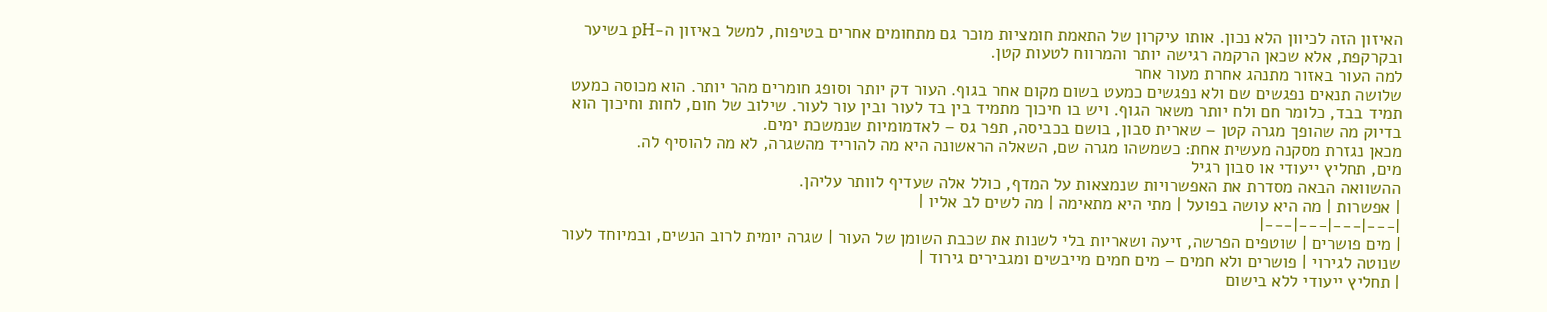האיזון הזה לכיוון הלא נכון. אותו עיקרון של התאמת חומציות מוכר גם מתחומים אחרים בטיפוח, למשל באיזון ה-pH בשיער ובקרקפת, אלא שכאן הרקמה רגישה יותר והמרווח לטעות קטן.
למה העור באזור מתנהג אחרת מעור אחר
שלושה תנאים נפגשים שם ולא נפגשים כמעט בשום מקום אחר בגוף. העור דק יותר וסופג חומרים מהר יותר. הוא מכוסה כמעט תמיד בבד, כלומר חם ולח יותר משאר הגוף. ויש בו חיכוך מתמיד בין בד לעור ובין עור לעור. שילוב של חום, לחות וחיכוך הוא בדיוק מה שהופך מגרה קטן – שארית סבון, בושם בכביסה, תפר גס – לאדמומיות שנמשכת ימים.
מכאן נגזרת מסקנה מעשית אחת: כשמשהו מגרה שם, השאלה הראשונה היא מה להוריד מהשגרה, לא מה להוסיף לה.
מים, תחליץ ייעודי או סבון רגיל
ההשוואה הבאה מסדרת את האפשרויות שנמצאות על המדף, כולל אלה שעדיף לוותר עליהן.
| אפשרות | מה היא עושה בפועל | מתי היא מתאימה | מה לשים לב אליו |
|---|---|---|---|
| מים פושרים | שוטפים הפרשה, זיעה ושאריות בלי לשנות את שכבת השומן של העור | שגרה יומית לרוב הנשים, ובמיוחד לעור שנוטה לגירוי | פושרים ולא חמים – מים חמים מייבשים ומגבירים גירוד |
| תחליץ ייעודי ללא בישום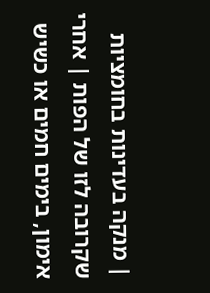| מנקה בעדינות בחומציות שקרובה לזו של הפות | אחרי אימון, בימים חמים או כשיש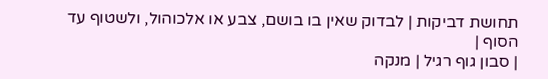תחושת דביקות | לבדוק שאין בו בושם, צבע או אלכוהול, ולשטוף עד הסוף |
| סבון גוף רגיל | מנקה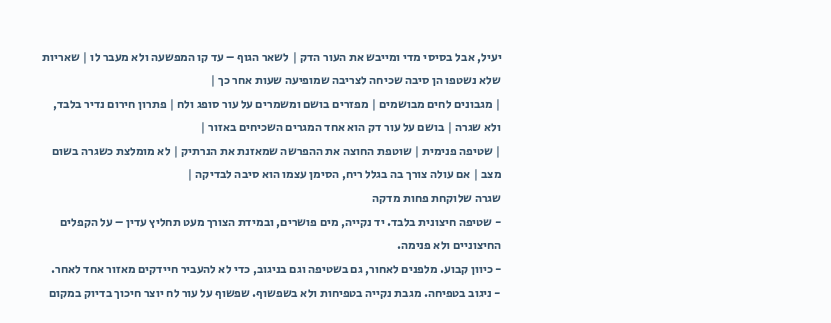יעיל, אבל בסיסי מדי ומייבש את העור הדק | לשאר הגוף – עד קו המפשעה ולא מעבר לו | שאריות שלא נשטפו הן סיבה שכיחה לצריבה שמופיעה שעות אחר כך |
| מגבונים לחים מבושמים | מפזרים בושם ומשמרים על עור סופג ולח | פתרון חירום נדיר בלבד, ולא שגרה | בושם על עור דק הוא אחד המגרים השכיחים באזור |
| שטיפה פנימית | שוטפת החוצה את ההפרשה שמאזנת את הנרתיק | לא מומלצת כשגרה בשום מצב | אם עולה צורך בה בגלל ריח, הסימן עצמו הוא סיבה לבדיקה |
שגרה שלוקחת פחות מדקה
- שטיפה חיצונית בלבד. יד נקייה, מים פושרים, ובמידת הצורך מעט תחליץ עדין – על הקפלים החיצוניים ולא פנימה.
- כיוון קבוע. מלפנים לאחור, גם בשטיפה וגם בניגוב, כדי לא להעביר חיידקים מאזור אחד לאחר.
- ניגוב בטפיחה. מגבת נקייה בטפיחות ולא בשפשוף. שפשוף על עור לח יוצר חיכוך בדיוק במקום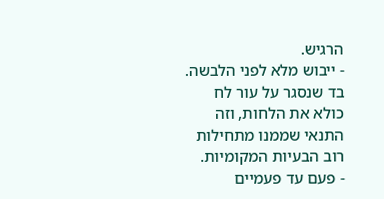הרגיש.
- ייבוש מלא לפני הלבשה. בד שנסגר על עור לח כולא את הלחות, וזה התנאי שממנו מתחילות רוב הבעיות המקומיות.
- פעם עד פעמיים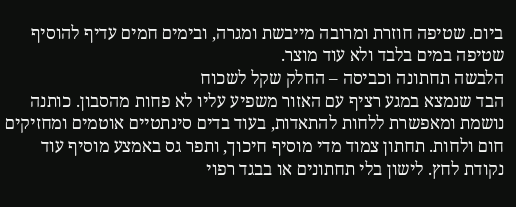ביום. שטיפה חוזרת ומרובה מייבשת ומגרה, ובימים חמים עדיף להוסיף שטיפה במים בלבד ולא עוד מוצר.
הלבשה תחתונה וכביסה – החלק שקל לשכוח
הבד שנמצא במגע רציף עם האזור משפיע עליו לא פחות מהסבון. כותנה נושמת ומאפשרת ללחות להתאדות, בעוד בדים סינתטיים אוטמים ומחזיקים חום ולחות. תחתון צמוד מדי מוסיף חיכוך, ותפר גס באמצע מוסיף עוד נקודת לחץ. לישון בלי תחתונים או בבגד רפוי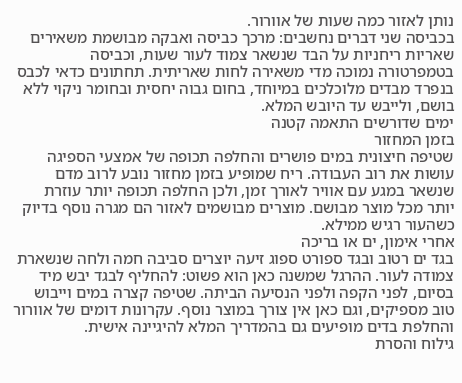נותן לאזור כמה שעות של אוורור.
בכביסה שני דברים נחשבים: מרכך כביסה ואבקה מבושמת משאירים שאריות ריחניות על הבד שנשאר צמוד לעור שעות, וכביסה בטמפרטורה נמוכה מדי משאירה לחות שאריתית. תחתונים כדאי לכבס בנפרד מבדים מלוכלכים במיוחד, בחום גבוה יחסית ובחומר ניקוי ללא בושם, ולייבש עד היובש המלא.
ימים שדורשים התאמה קטנה
בזמן המחזור
שטיפה חיצונית במים פושרים והחלפה תכופה של אמצעי הספיגה עושות את רוב העבודה. ריח שמופיע בזמן מחזור נובע לרוב מדם שנשאר במגע עם אוויר לאורך זמן, ולכן החלפה תכופה יותר עוזרת יותר מכל מוצר מבושם. מוצרים מבושמים לאזור הם מגרה נוסף בדיוק כשהעור רגיש ממילא.
אחרי אימון, ים או בריכה
בגד ים רטוב ובגד ספורט ספוג זיעה יוצרים סביבה חמה ולחה שנשארת צמודה לעור. ההרגל שמשנה כאן הוא פשוט: להחליף לבגד יבש מיד בסיום, לפני הקפה ולפני הנסיעה הביתה. שטיפה קצרה במים וייבוש טוב מספיקים, וגם כאן אין צורך במוצר נוסף. עקרונות דומים של אוורור והחלפת בדים מופיעים גם בהמדריך המלא להיגיינה אישית.
גילוח והסרת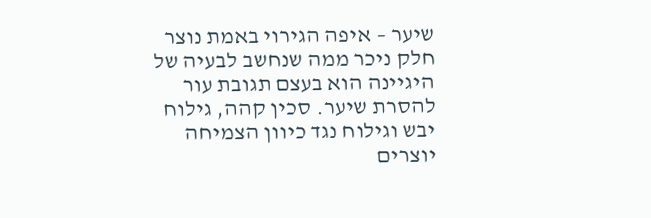שיער – איפה הגירוי באמת נוצר
חלק ניכר ממה שנחשב לבעיה של היגיינה הוא בעצם תגובת עור להסרת שיער. סכין קהה, גילוח יבש וגילוח נגד כיוון הצמיחה יוצרים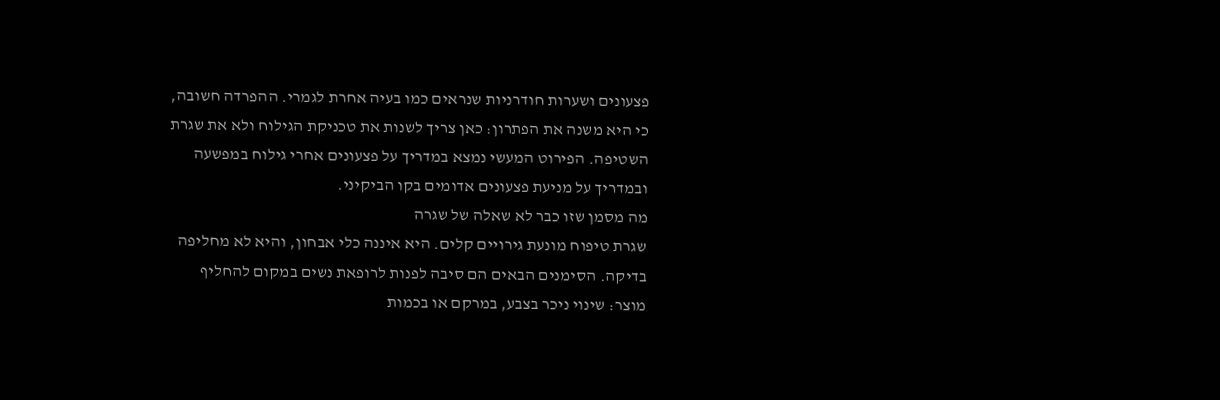פצעונים ושערות חודרניות שנראים כמו בעיה אחרת לגמרי. ההפרדה חשובה, כי היא משנה את הפתרון: כאן צריך לשנות את טכניקת הגילוח ולא את שגרת השטיפה. הפירוט המעשי נמצא במדריך על פצעונים אחרי גילוח במפשעה ובמדריך על מניעת פצעונים אדומים בקו הביקיני.
מה מסמן שזו כבר לא שאלה של שגרה
שגרת טיפוח מונעת גירויים קלים. היא איננה כלי אבחון, והיא לא מחליפה בדיקה. הסימנים הבאים הם סיבה לפנות לרופאת נשים במקום להחליף מוצר: שינוי ניכר בצבע, במרקם או בכמות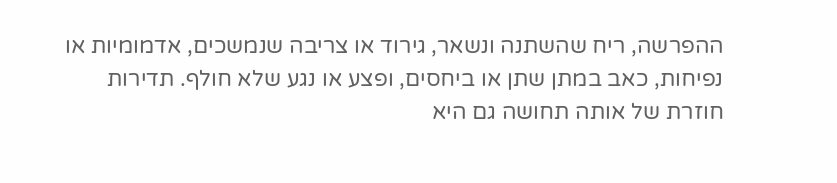ההפרשה, ריח שהשתנה ונשאר, גירוד או צריבה שנמשכים, אדמומיות או נפיחות, כאב במתן שתן או ביחסים, ופצע או נגע שלא חולף. תדירות חוזרת של אותה תחושה גם היא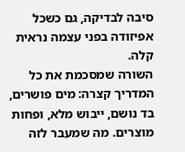סיבה לבדיקה, גם כשכל אפיזודה בפני עצמה נראית קלה.
השורה שמסכמת את כל המדריך קצרה: מים פושרים, בד נושם, ייבוש מלא, ופחות מוצרים. מה שמעבר לזה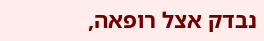נבדק אצל רופאה,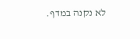לא נקנה במדף.